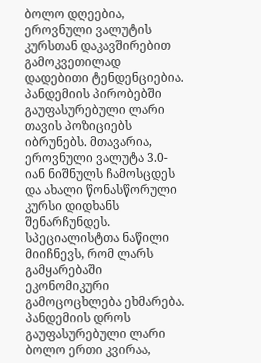ბოლო დღეებია, ეროვნული ვალუტის კურსთან დაკავშირებით გამოკვეთილად დადებითი ტენდენციებია. პანდემიის პირობებში გაუფასურებული ლარი თავის პოზიციებს იბრუნებს. მთავარია, ეროვნული ვალუტა 3.0-იან ნიშნულს ჩამოსცდეს და ახალი წონასწორული კურსი დიდხანს შენარჩუნდეს. სპეციალისტთა ნაწილი მიიჩნევს, რომ ლარს გამყარებაში ეკონომიკური გამოცოცხლება ეხმარება.
პანდემიის დროს გაუფასურებული ლარი ბოლო ერთი კვირაა,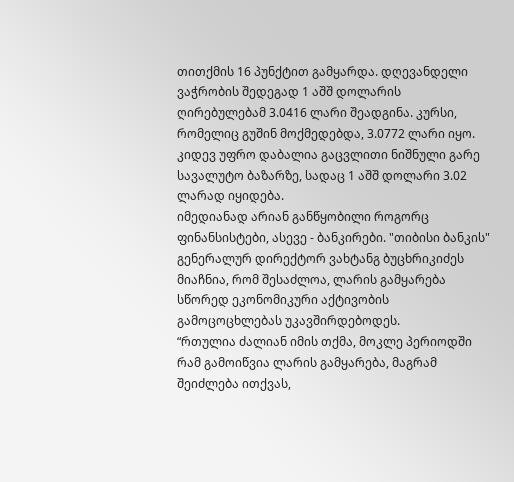თითქმის 16 პუნქტით გამყარდა. დღევანდელი ვაჭრობის შედეგად 1 აშშ დოლარის ღირებულებამ 3.0416 ლარი შეადგინა. კურსი, რომელიც გუშინ მოქმედებდა, 3.0772 ლარი იყო. კიდევ უფრო დაბალია გაცვლითი ნიშნული გარე სავალუტო ბაზარზე, სადაც 1 აშშ დოლარი 3.02 ლარად იყიდება.
იმედიანად არიან განწყობილი როგორც ფინანსისტები, ასევე - ბანკირები. "თიბისი ბანკის" გენერალურ დირექტორ ვახტანგ ბუცხრიკიძეს მიაჩნია, რომ შესაძლოა, ლარის გამყარება სწორედ ეკონომიკური აქტივობის გამოცოცხლებას უკავშირდებოდეს.
“რთულია ძალიან იმის თქმა, მოკლე პერიოდში რამ გამოიწვია ლარის გამყარება, მაგრამ შეიძლება ითქვას,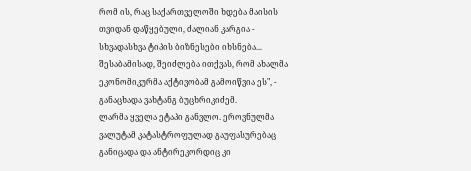რომ ის, რაც საქართველოში ხდება მაისის თვიდან დაწყებული, ძალიან კარგია - სხვადასხვა ტიპის ბიზნესები იხსნება... შესაბამისად, შეიძლება ითქვას, რომ ახალმა ეკონომიკურმა აქტივობამ გამოიწვია ეს", - განაცხადა ვახტანგ ბუცხრიკიძემ.
ლარმა ყველა ეტაპი განვლო. ეროვნულმა ვალუტამ კატასტროფულად გაუფასურებაც განიცადა და ანტირეკორდიც კი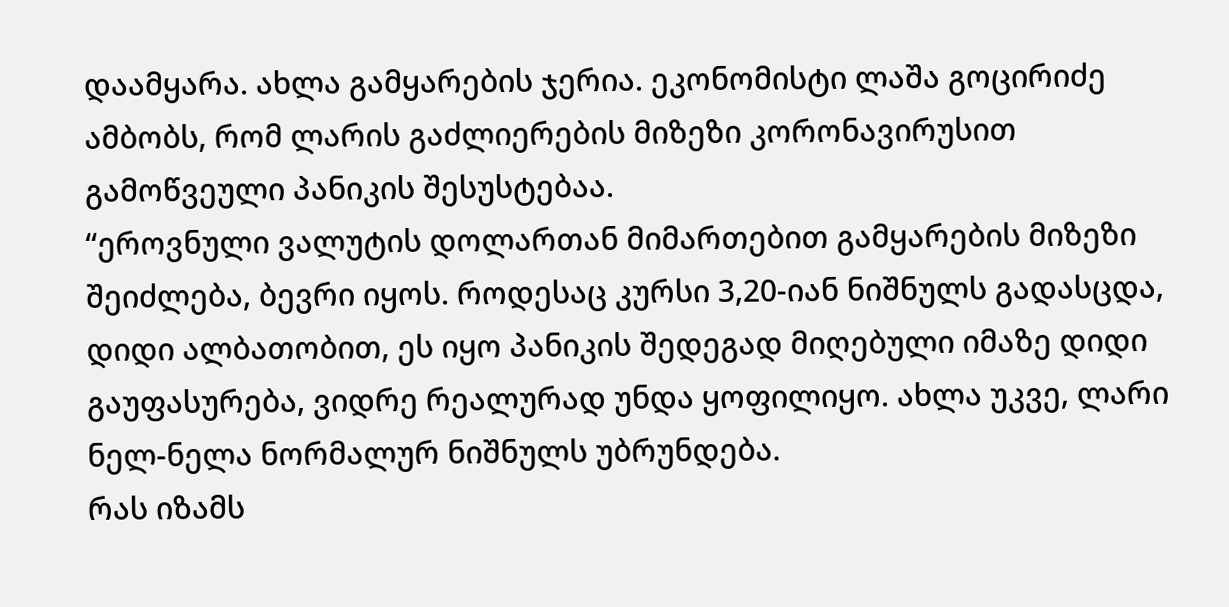დაამყარა. ახლა გამყარების ჯერია. ეკონომისტი ლაშა გოცირიძე ამბობს, რომ ლარის გაძლიერების მიზეზი კორონავირუსით გამოწვეული პანიკის შესუსტებაა.
“ეროვნული ვალუტის დოლართან მიმართებით გამყარების მიზეზი შეიძლება, ბევრი იყოს. როდესაც კურსი 3,20-იან ნიშნულს გადასცდა, დიდი ალბათობით, ეს იყო პანიკის შედეგად მიღებული იმაზე დიდი გაუფასურება, ვიდრე რეალურად უნდა ყოფილიყო. ახლა უკვე, ლარი ნელ-ნელა ნორმალურ ნიშნულს უბრუნდება.
რას იზამს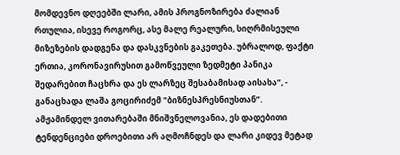მომდევნო დღეებში ლარი, ამის პროგნოზირება ძალიან რთულია, ისევე როგორც, ასე მალე რეალური, სიღრმისეული მიზეზების დადგენა და დასკვნების გაკეთება. უბრალოდ, ფაქტი ერთია, კორონავირუსით გამოწვეული ზედმეტი პანიკა შედარებით ჩაცხრა და ეს ლარზეც შესაბამისად აისახა“, - განაცხადა ლაშა გოცირიძემ "ბიზნესპრესნიუსთან”.
ამჟამინდელ ვითარებაში მნიშვნელოვანია, ეს დადებითი ტენდენციები დროებითი არ აღმოჩნდეს და ლარი კიდევ მეტად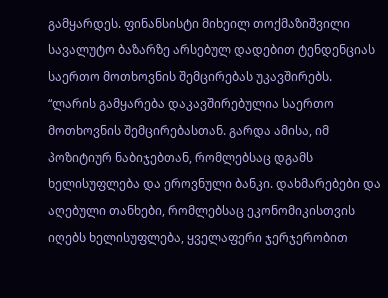გამყარდეს. ფინანსისტი მიხეილ თოქმაზიშვილი სავალუტო ბაზარზე არსებულ დადებით ტენდენციას საერთო მოთხოვნის შემცირებას უკავშირებს.
“ლარის გამყარება დაკავშირებულია საერთო მოთხოვნის შემცირებასთან. გარდა ამისა, იმ პოზიტიურ ნაბიჯებთან, რომლებსაც დგამს ხელისუფლება და ეროვნული ბანკი. დახმარებები და აღებული თანხები, რომლებსაც ეკონომიკისთვის იღებს ხელისუფლება, ყველაფერი ჯერჯერობით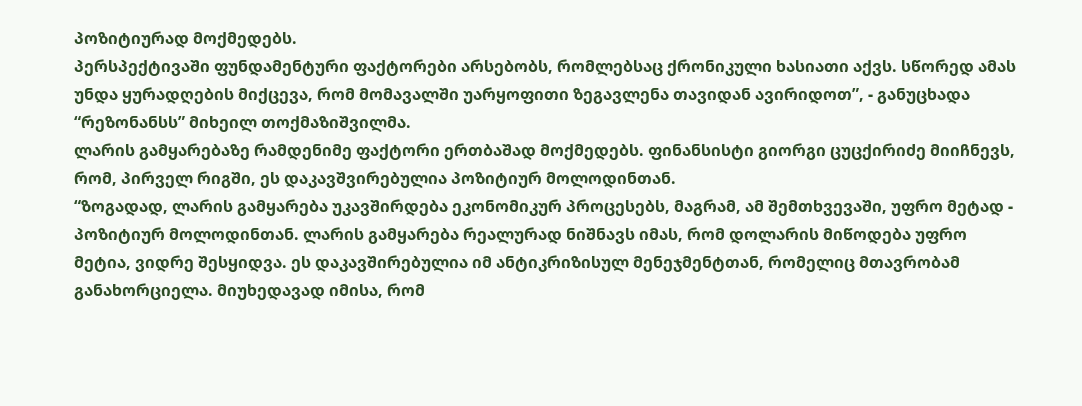პოზიტიურად მოქმედებს.
პერსპექტივაში ფუნდამენტური ფაქტორები არსებობს, რომლებსაც ქრონიკული ხასიათი აქვს. სწორედ ამას უნდა ყურადღების მიქცევა, რომ მომავალში უარყოფითი ზეგავლენა თავიდან ავირიდოთ”, - განუცხადა “რეზონანსს” მიხეილ თოქმაზიშვილმა.
ლარის გამყარებაზე რამდენიმე ფაქტორი ერთბაშად მოქმედებს. ფინანსისტი გიორგი ცუცქირიძე მიიჩნევს, რომ, პირველ რიგში, ეს დაკავშვირებულია პოზიტიურ მოლოდინთან.
“ზოგადად, ლარის გამყარება უკავშირდება ეკონომიკურ პროცესებს, მაგრამ, ამ შემთხვევაში, უფრო მეტად - პოზიტიურ მოლოდინთან. ლარის გამყარება რეალურად ნიშნავს იმას, რომ დოლარის მიწოდება უფრო მეტია, ვიდრე შესყიდვა. ეს დაკავშირებულია იმ ანტიკრიზისულ მენეჯმენტთან, რომელიც მთავრობამ განახორციელა. მიუხედავად იმისა, რომ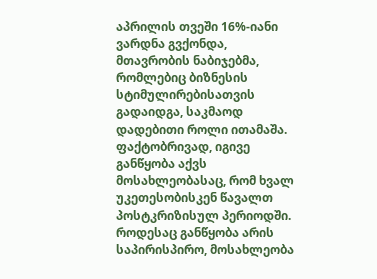აპრილის თვეში 16%-იანი ვარდნა გვქონდა, მთავრობის ნაბიჯებმა, რომლებიც ბიზნესის სტიმულირებისათვის გადაიდგა, საკმაოდ დადებითი როლი ითამაშა.
ფაქტობრივად, იგივე განწყობა აქვს მოსახლეობასაც, რომ ხვალ უკეთესობისკენ წავალთ პოსტკრიზისულ პერიოდში. როდესაც განწყობა არის საპირისპირო, მოსახლეობა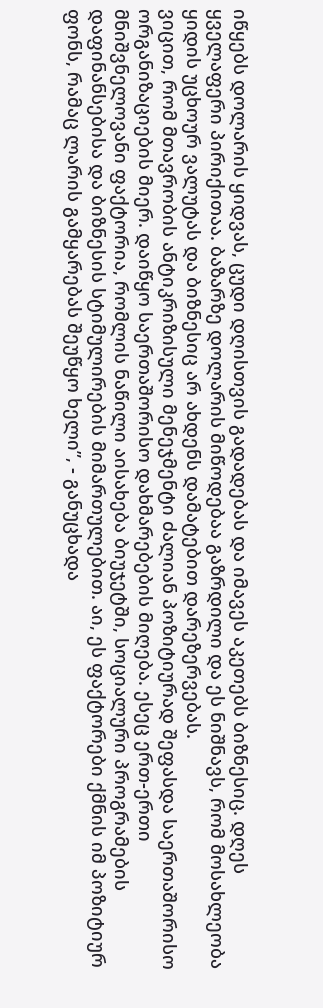იწყებს დოლარის ყიდვას, ცუდი დღისთვის გადადებას და იმავეს აკეთებს ბიზნესიც. დღეს ყველაფერი პირიქითაა. ბაზარზე დოლარის მიწოდებაა გაზრდილი და ეს ნიშნავს, რომ მოსახლეობა ყიდის უცხოურ ვალუტას და ბიზნესიც არ ახდენს დამატებით დარეზერვებას.
ვიცით, რომ მთავრობის ანტიკრიზისული მენეჯმენტი ძალიან პოზიტიურად შეფასდა საერთაშორისო ორგანიზაციების მიერ. დაიწყო საერთაშორისო დახმარებების მიღება. ესეც ერთ-ერთი მნიშვნელოვანი ფაქტორია, რომლის ნაწილი აისახება ბიუჯეტში, სოციალური პროგრამების დაფინანსებისა და ბიზნესის სტიმულირების მიმართულებით. აი, ეს ფაქტორები ქმნის იმ პოზიტიურ ფონს, რამაც ლარის გამყარებას შეუწყო ხელი”, - განუცხადა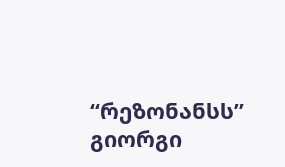“რეზონანსს” გიორგი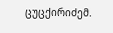ცუცქირიძემ.